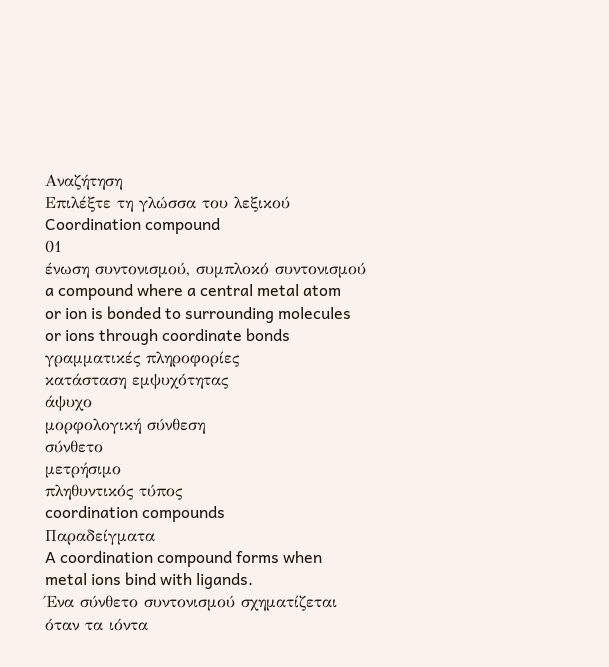Αναζήτηση
Επιλέξτε τη γλώσσα του λεξικού
Coordination compound
01
ένωση συντονισμού, συμπλοκό συντονισμού
a compound where a central metal atom or ion is bonded to surrounding molecules or ions through coordinate bonds
γραμματικές πληροφορίες
κατάσταση εμψυχότητας
άψυχο
μορφολογική σύνθεση
σύνθετο
μετρήσιμο
πληθυντικός τύπος
coordination compounds
Παραδείγματα
A coordination compound forms when metal ions bind with ligands.
Ένα σύνθετο συντονισμού σχηματίζεται όταν τα ιόντα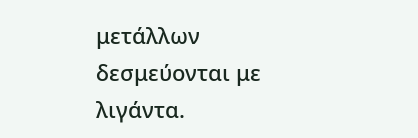μετάλλων δεσμεύονται με λιγάντα.